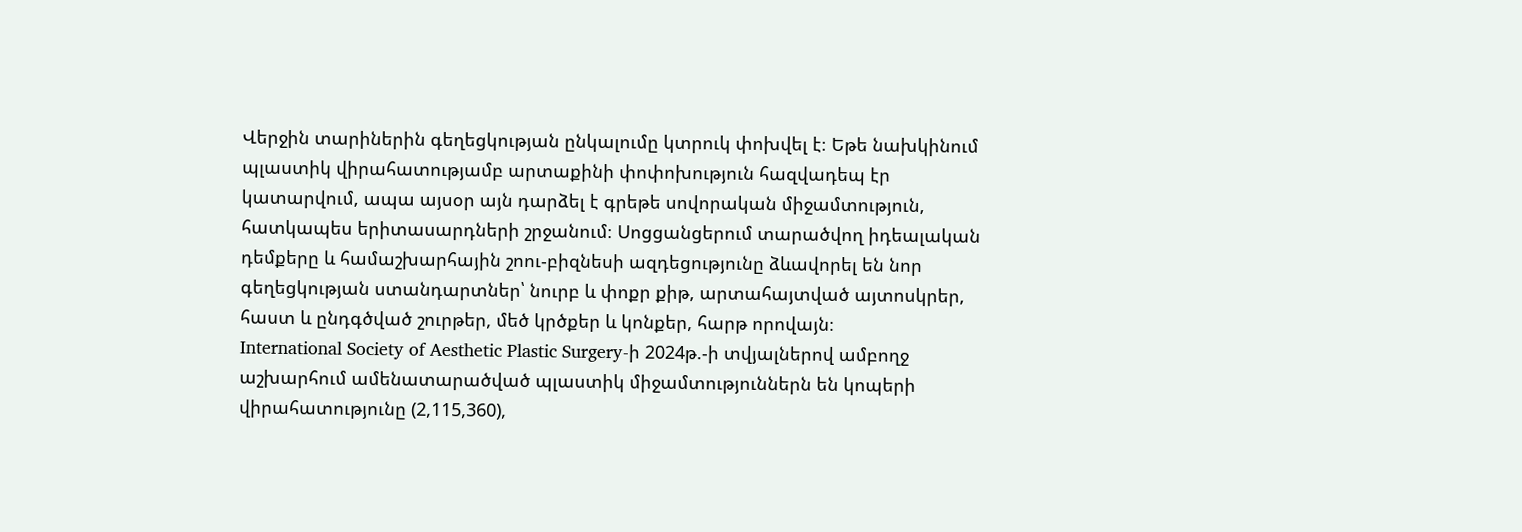Վերջին տարիներին գեղեցկության ընկալումը կտրուկ փոխվել է։ Եթե նախկինում պլաստիկ վիրահատությամբ արտաքինի փոփոխություն հազվադեպ էր կատարվում, ապա այսօր այն դարձել է գրեթե սովորական միջամտություն, հատկապես երիտասարդների շրջանում։ Սոցցանցերում տարածվող իդեալական դեմքերը և համաշխարհային շոու-բիզնեսի ազդեցությունը ձևավորել են նոր գեղեցկության ստանդարտներ՝ նուրբ և փոքր քիթ, արտահայտված այտոսկրեր, հաստ և ընդգծված շուրթեր, մեծ կրծքեր և կոնքեր, հարթ որովայն։
International Society of Aesthetic Plastic Surgery-ի 2024թ.-ի տվյալներով ամբողջ աշխարհում ամենատարածված պլաստիկ միջամտություններն են կոպերի վիրահատությունը (2,115,360),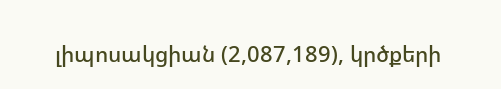լիպոսակցիան (2,087,189), կրծքերի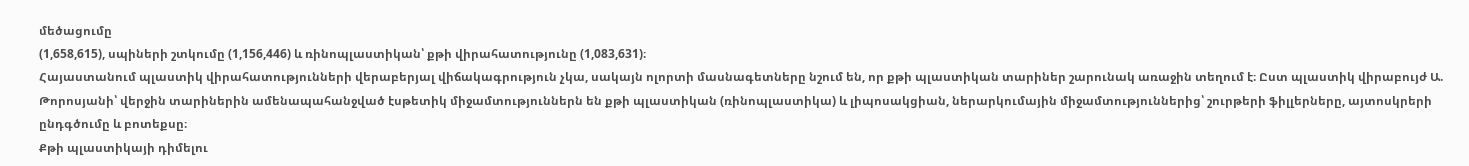մեծացումը
(1,658,615), սպիների շտկումը (1,156,446) և ռինոպլաստիկան՝ քթի վիրահատությունը (1,083,631)։
Հայաստանում պլաստիկ վիրահատությունների վերաբերյալ վիճակագրություն չկա, սակայն ոլորտի մասնագետները նշում են, որ քթի պլաստիկան տարիներ շարունակ առաջին տեղում է։ Ըստ պլաստիկ վիրաբույժ Ա. Թորոսյանի՝ վերջին տարիներին ամենապահանջված էսթետիկ միջամտություններն են քթի պլաստիկան (ռինոպլաստիկա) և լիպոսակցիան, ներարկումային միջամտություններից՝ շուրթերի ֆիլլերները, այտոսկրերի ընդգծումը և բոտեքսը։
Քթի պլաստիկայի դիմելու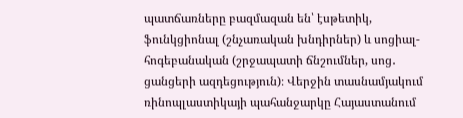պատճառները բազմազան են՝ էսթետիկ, ֆունկցիոնալ (շնչառական խնդիրներ) և սոցիալ-հոգեբանական (շրջապատի ճնշումներ, սոց․ ցանցերի ազդեցություն)։ Վերջին տասնամյակում ռինոպլաստիկայի պահանջարկը Հայաստանում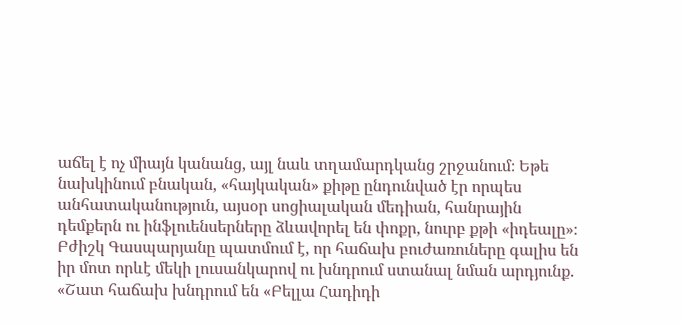աճել է ոչ միայն կանանց, այլ նաև տղամարդկանց շրջանում։ Եթե նախկինում բնական, «հայկական» քիթը ընդունված էր որպես անհատականություն, այսօր սոցիալական մեդիան, հանրային դեմքերն ու ինֆլուենսերները ձևավորել են փոքր, նուրբ քթի «իդեալը»։
Բժիշկ Գասպարյանը պատմում է, որ հաճախ բուժառուները գալիս են իր մոտ որևէ մեկի լուսանկարով ու խնդրում ստանալ նման արդյունք.
«Շատ հաճախ խնդրում են «Բելլա Հադիդի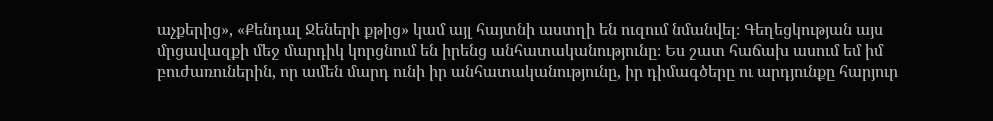աչքերից», «Քենդալ Ջեների քթից» կամ այլ հայտնի աստղի են ուզում նմանվել։ Գեղեցկության այս մրցավազքի մեջ մարդիկ կորցնում են իրենց անհատականությունը։ Ես շատ հաճախ ասում եմ իմ բուժառուներին, որ ամեն մարդ ունի իր անհատականությունը, իր դիմագծերը ու արդյունքը հարյուր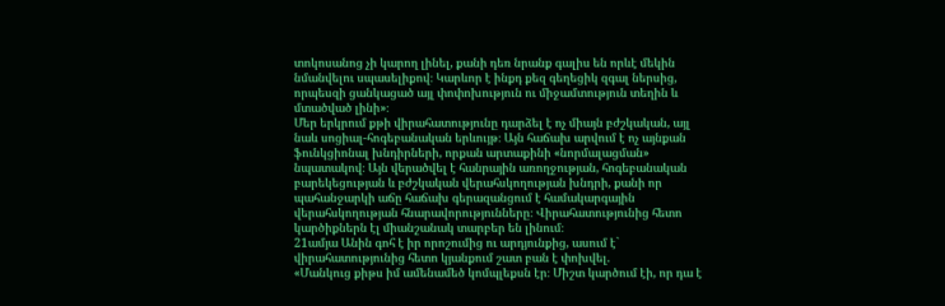տոկոսանոց չի կարող լինել, քանի դեռ նրանք գալիս են որևէ մեկին նմանվելու սպասելիքով։ Կարևոր է ինքդ քեզ գեղեցիկ զգալ ներսից, որպեսզի ցանկացած այլ փոփոխություն ու միջամտություն տեղին և մտածված լինի»։
Մեր երկրում քթի վիրահատությունը դարձել է ոչ միայն բժշկական, այլ նաև սոցիալ-հոգեբանական երևույթ։ Այն հաճախ արվում է ոչ այնքան ֆունկցիոնալ խնդիրների, որքան արտաքինի «նորմալացման» նպատակով։ Այն վերածվել է հանրային առողջության, հոգեբանական բարեկեցության և բժշկական վերահսկողության խնդրի, քանի որ պահանջարկի աճը հաճախ գերազանցում է համակարգային վերահսկողության հնարավորությունները։ Վիրահատությունից հետո կարծիքներն էլ միանշանակ տարբեր են լինում։
21ամյա Անին գոհ է իր որոշումից ու արդյունքից, ասում է` վիրահատությունից հետո կյանքում շատ բան է փոխվել.
«Մանկուց քիթս իմ ամենամեծ կոմպլեքսն էր։ Միշտ կարծում էի, որ դա է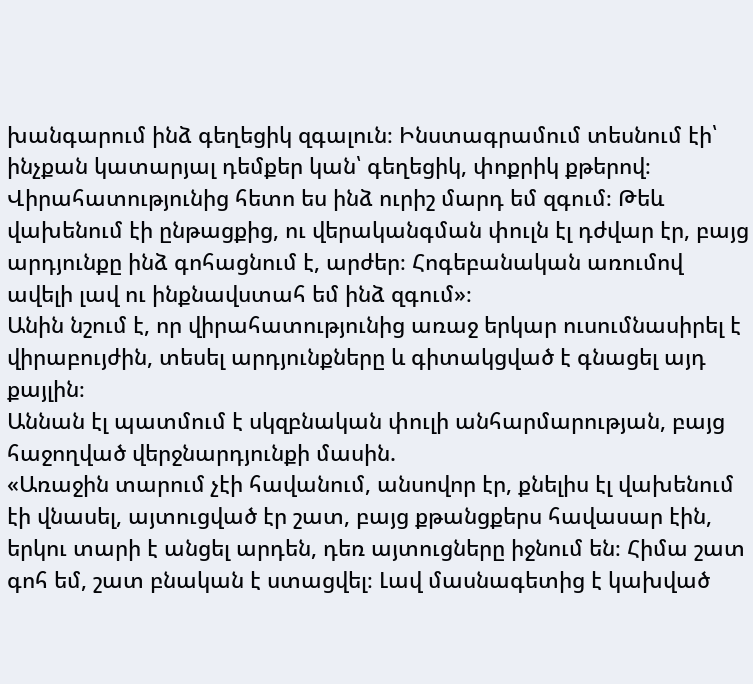խանգարում ինձ գեղեցիկ զգալուն։ Ինստագրամում տեսնում էի՝ ինչքան կատարյալ դեմքեր կան՝ գեղեցիկ, փոքրիկ քթերով։ Վիրահատությունից հետո ես ինձ ուրիշ մարդ եմ զգում։ Թեև վախենում էի ընթացքից, ու վերականգման փուլն էլ դժվար էր, բայց արդյունքը ինձ գոհացնում է, արժեր։ Հոգեբանական առումով ավելի լավ ու ինքնավստահ եմ ինձ զգում»։
Անին նշում է, որ վիրահատությունից առաջ երկար ուսումնասիրել է վիրաբույժին, տեսել արդյունքները և գիտակցված է գնացել այդ քայլին։
Աննան էլ պատմում է սկզբնական փուլի անհարմարության, բայց հաջողված վերջնարդյունքի մասին.
«Առաջին տարում չէի հավանում, անսովոր էր, քնելիս էլ վախենում էի վնասել, այտուցված էր շատ, բայց քթանցքերս հավասար էին, երկու տարի է անցել արդեն, դեռ այտուցները իջնում են։ Հիմա շատ գոհ եմ, շատ բնական է ստացվել։ Լավ մասնագետից է կախված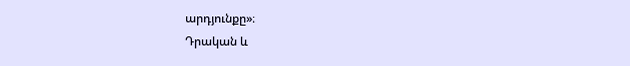արդյունքը»։
Դրական և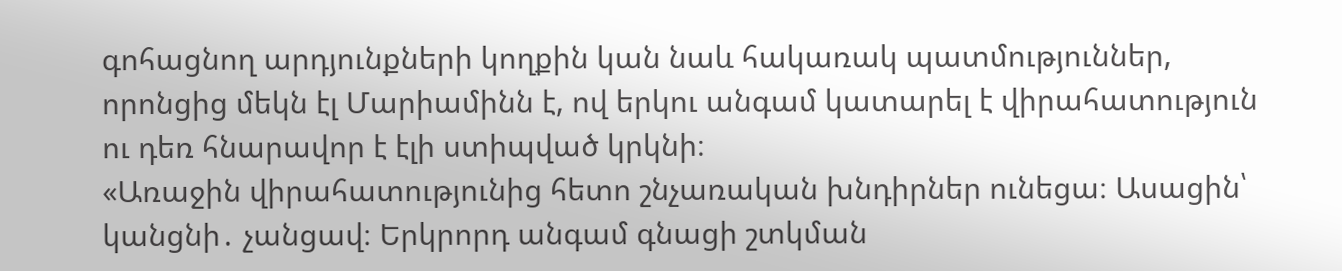գոհացնող արդյունքների կողքին կան նաև հակառակ պատմություններ, որոնցից մեկն էլ Մարիամինն է, ով երկու անգամ կատարել է վիրահատություն ու դեռ հնարավոր է էլի ստիպված կրկնի։
«Առաջին վիրահատությունից հետո շնչառական խնդիրներ ունեցա։ Ասացին՝ կանցնի․ չանցավ։ Երկրորդ անգամ գնացի շտկման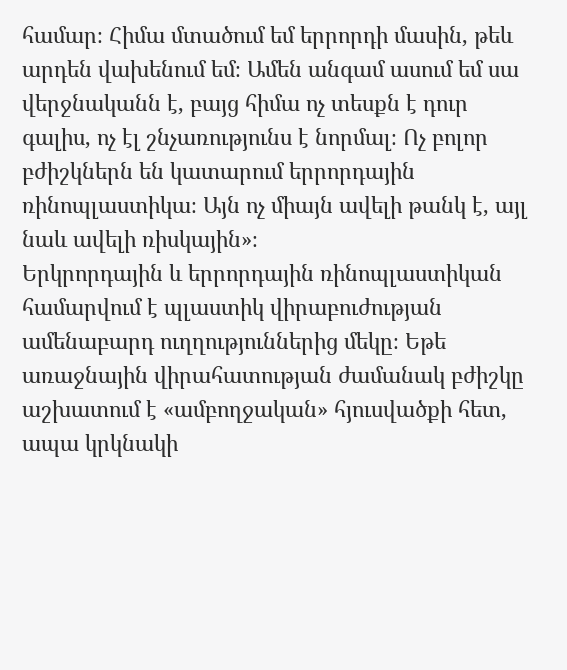համար։ Հիմա մտածում եմ երրորդի մասին, թեև արդեն վախենում եմ։ Ամեն անգամ ասում եմ սա վերջնականն է, բայց հիմա ոչ տեսքն է դուր գալիս, ոչ էլ շնչառությունս է նորմալ։ Ոչ բոլոր բժիշկներն են կատարում երրորդային ռինոպլաստիկա։ Այն ոչ միայն ավելի թանկ է, այլ նաև ավելի ռիսկային»։
Երկրորդային և երրորդային ռինոպլաստիկան համարվում է պլաստիկ վիրաբուժության ամենաբարդ ուղղություններից մեկը։ Եթե առաջնային վիրահատության ժամանակ բժիշկը աշխատում է «ամբողջական» հյուսվածքի հետ, ապա կրկնակի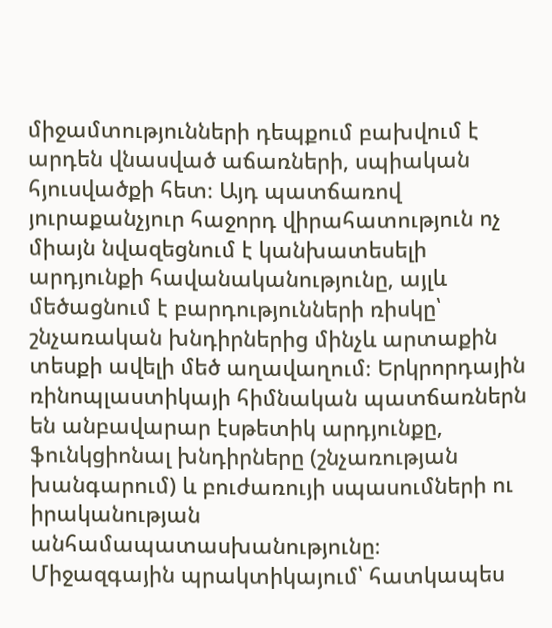միջամտությունների դեպքում բախվում է արդեն վնասված աճառների, սպիական հյուսվածքի հետ։ Այդ պատճառով յուրաքանչյուր հաջորդ վիրահատություն ոչ միայն նվազեցնում է կանխատեսելի արդյունքի հավանականությունը, այլև մեծացնում է բարդությունների ռիսկը՝ շնչառական խնդիրներից մինչև արտաքին տեսքի ավելի մեծ աղավաղում։ Երկրորդային ռինոպլաստիկայի հիմնական պատճառներն են անբավարար էսթետիկ արդյունքը, ֆունկցիոնալ խնդիրները (շնչառության խանգարում) և բուժառույի սպասումների ու իրականության անհամապատասխանությունը։
Միջազգային պրակտիկայում՝ հատկապես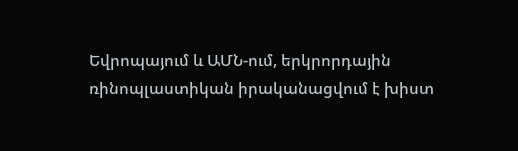Եվրոպայում և ԱՄՆ-ում, երկրորդային ռինոպլաստիկան իրականացվում է խիստ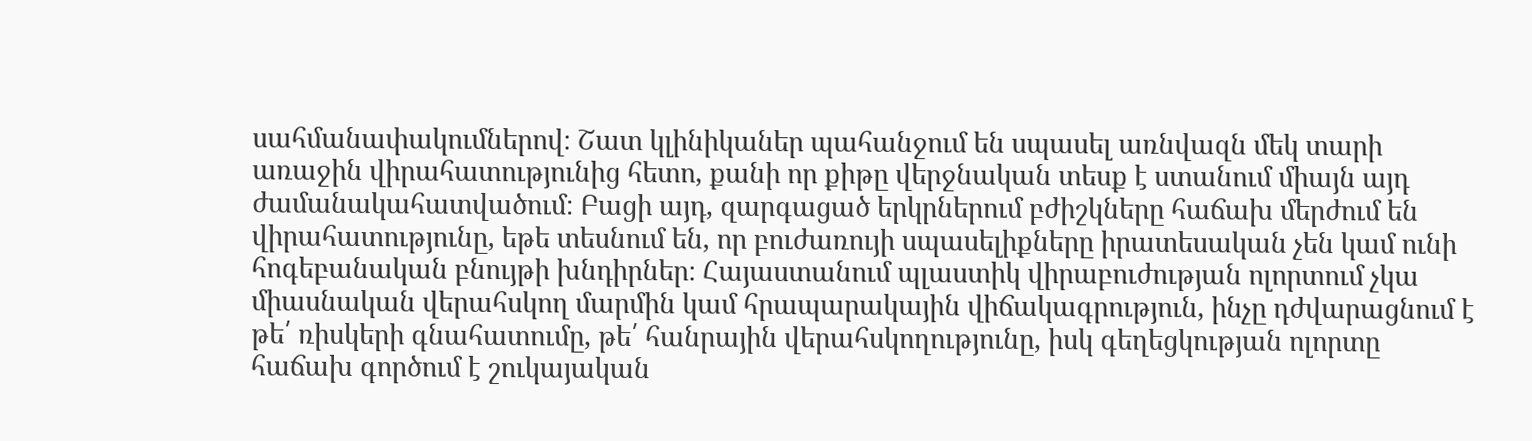սահմանափակումներով։ Շատ կլինիկաներ պահանջում են սպասել առնվազն մեկ տարի առաջին վիրահատությունից հետո, քանի որ քիթը վերջնական տեսք է ստանում միայն այդ ժամանակահատվածում։ Բացի այդ, զարգացած երկրներում բժիշկները հաճախ մերժում են վիրահատությունը, եթե տեսնում են, որ բուժառույի սպասելիքները իրատեսական չեն կամ ունի հոգեբանական բնույթի խնդիրներ։ Հայաստանում պլաստիկ վիրաբուժության ոլորտում չկա միասնական վերահսկող մարմին կամ հրապարակային վիճակագրություն, ինչը դժվարացնում է թե՛ ռիսկերի գնահատումը, թե՛ հանրային վերահսկողությունը, իսկ գեղեցկության ոլորտը հաճախ գործում է շուկայական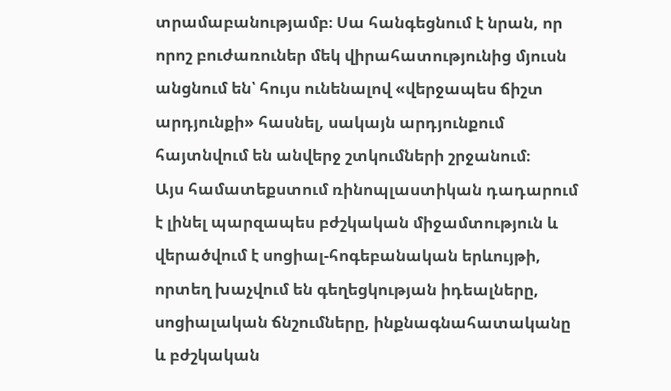տրամաբանությամբ։ Սա հանգեցնում է նրան, որ որոշ բուժառուներ մեկ վիրահատությունից մյուսն անցնում են՝ հույս ունենալով «վերջապես ճիշտ արդյունքի» հասնել, սակայն արդյունքում հայտնվում են անվերջ շտկումների շրջանում։
Այս համատեքստում ռինոպլաստիկան դադարում է լինել պարզապես բժշկական միջամտություն և վերածվում է սոցիալ-հոգեբանական երևույթի, որտեղ խաչվում են գեղեցկության իդեալները, սոցիալական ճնշումները, ինքնագնահատականը և բժշկական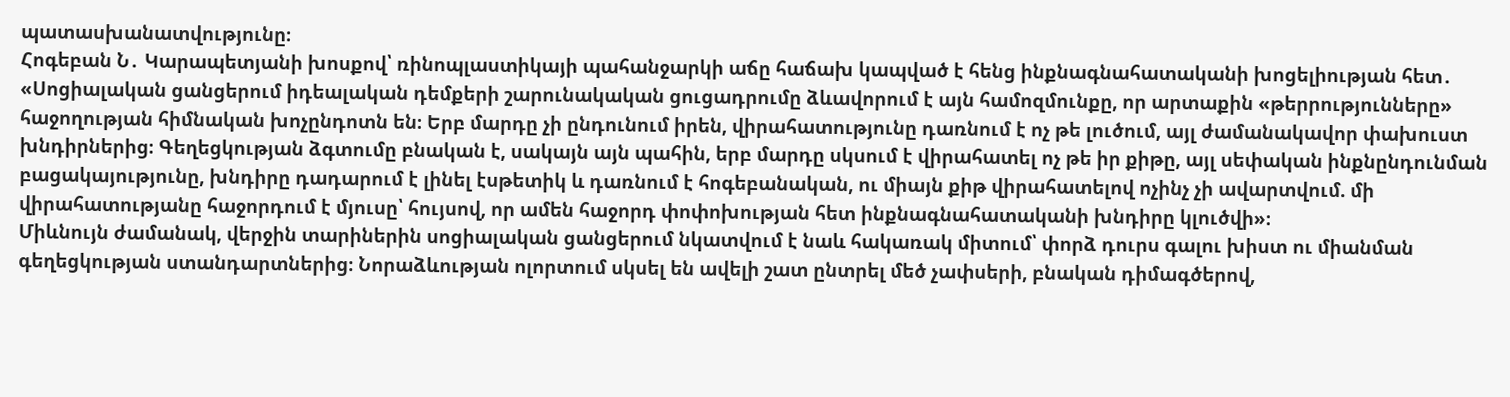պատասխանատվությունը։
Հոգեբան Ն․ Կարապետյանի խոսքով՝ ռինոպլաստիկայի պահանջարկի աճը հաճախ կապված է հենց ինքնագնահատականի խոցելիության հետ․
«Սոցիալական ցանցերում իդեալական դեմքերի շարունակական ցուցադրումը ձևավորում է այն համոզմունքը, որ արտաքին «թերրությունները» հաջողության հիմնական խոչընդոտն են։ Երբ մարդը չի ընդունում իրեն, վիրահատությունը դառնում է ոչ թե լուծում, այլ ժամանակավոր փախուստ խնդիրներից։ Գեղեցկության ձգտումը բնական է, սակայն այն պահին, երբ մարդը սկսում է վիրահատել ոչ թե իր քիթը, այլ սեփական ինքնընդունման բացակայությունը, խնդիրը դադարում է լինել էսթետիկ և դառնում է հոգեբանական, ու միայն քիթ վիրահատելով ոչինչ չի ավարտվում. մի վիրահատությանը հաջորդում է մյուսը՝ հույսով, որ ամեն հաջորդ փոփոխության հետ ինքնագնահատականի խնդիրը կլուծվի»։
Միևնույն ժամանակ, վերջին տարիներին սոցիալական ցանցերում նկատվում է նաև հակառակ միտում՝ փորձ դուրս գալու խիստ ու միանման գեղեցկության ստանդարտներից։ Նորաձևության ոլորտում սկսել են ավելի շատ ընտրել մեծ չափսերի, բնական դիմագծերով,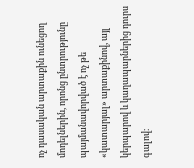ոչ դասական արտաքին ունեցող մոդելներին, որոնց ընտրությունը պայմանավորված է ոչ թե «կատարյալ» արտաքինով, այլ կերպարով և կաղապարներից դուրս գալով։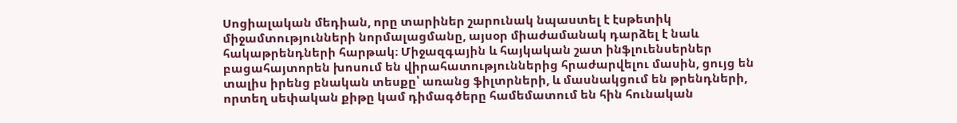Սոցիալական մեդիան, որը տարիներ շարունակ նպաստել է էսթետիկ միջամտությունների նորմալացմանը, այսօր միաժամանակ դարձել է նաև հակաթրենդների հարթակ։ Միջազգային և հայկական շատ ինֆլուենսերներ բացահայտորեն խոսում են վիրահատություններից հրաժարվելու մասին, ցույց են տալիս իրենց բնական տեսքը՝ առանց ֆիլտրների, և մասնակցում են թրենդների, որտեղ սեփական քիթը կամ դիմագծերը համեմատում են հին հունական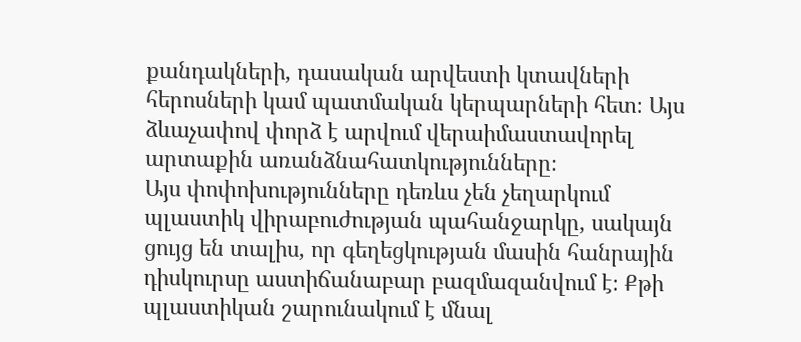քանդակների, դասական արվեստի կտավների հերոսների կամ պատմական կերպարների հետ։ Այս ձևաչափով փորձ է արվում վերաիմաստավորել արտաքին առանձնահատկությունները։
Այս փոփոխությունները դեռևս չեն չեղարկում պլաստիկ վիրաբուժության պահանջարկը, սակայն ցույց են տալիս, որ գեղեցկության մասին հանրային դիսկուրսը աստիճանաբար բազմազանվում է։ Քթի պլաստիկան շարունակում է մնալ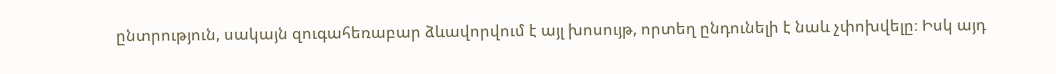ընտրություն, սակայն զուգահեռաբար ձևավորվում է այլ խոսույթ, որտեղ ընդունելի է նաև չփոխվելը։ Իսկ այդ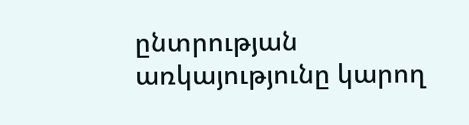ընտրության առկայությունը կարող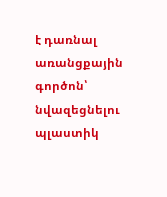է դառնալ առանցքային գործոն՝ նվազեցնելու պլաստիկ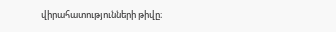վիրահատությունների թիվը։